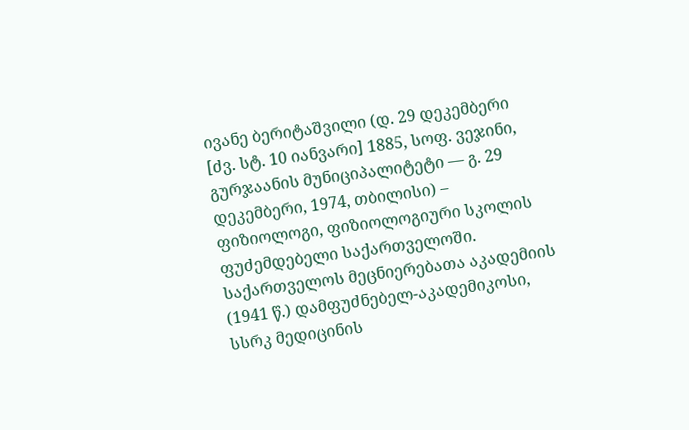ივანე ბერიტაშვილი (დ. 29 დეკემბერი [ძვ. სტ. 10 იანვარი] 1885, სოფ. ვეჯინი, გურჯაანის მუნიციპალიტეტი ― გ. 29 დეკემბერი, 1974, თბილისი) – ფიზიოლოგი, ფიზიოლოგიური სკოლის ფუძემდებელი საქართველოში. საქართველოს მეცნიერებათა აკადემიის (1941 წ.) დამფუძნებელ-აკადემიკოსი, სსრკ მედიცინის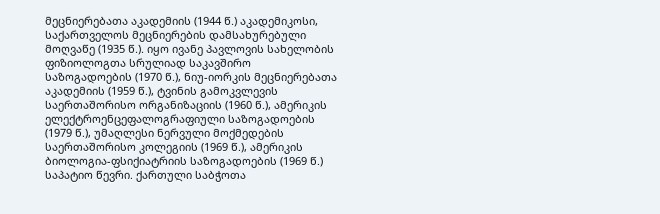მეცნიერებათა აკადემიის (1944 წ.) აკადემიკოსი, საქართველოს მეცნიერების დამსახურებული მოღვაწე (1935 წ.). იყო ივანე პავლოვის სახელობის ფიზიოლოგთა სრულიად საკავშირო საზოგადოების (1970 წ.), ნიუ-იორკის მეცნიერებათა აკადემიის (1959 წ.), ტვინის გამოკვლევის საერთაშორისო ორგანიზაციის (1960 წ.), ამერიკის ელექტროენცეფალოგრაფიული საზოგადოების (1979 წ.), უმაღლესი ნერვული მოქმედების საერთაშორისო კოლეგიის (1969 წ.), ამერიკის ბიოლოგია-ფსიქიატრიის საზოგადოების (1969 წ.) საპატიო წევრი. ქართული საბჭოთა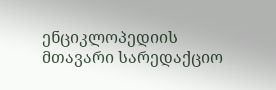ენციკლოპედიის მთავარი სარედაქციო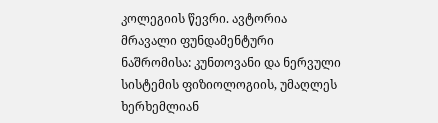კოლეგიის წევრი. ავტორია მრავალი ფუნდამენტური ნაშრომისა: კუნთოვანი და ნერვული სისტემის ფიზიოლოგიის, უმაღლეს ხერხემლიან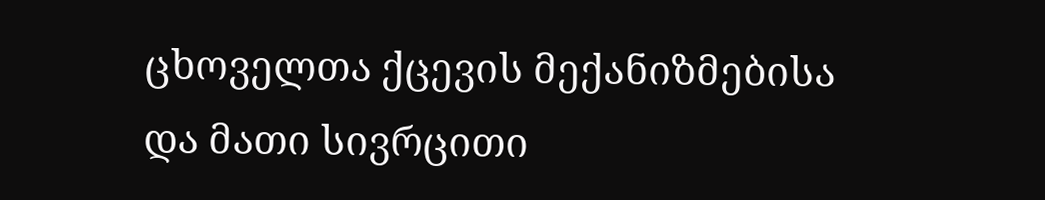ცხოველთა ქცევის მექანიზმებისა და მათი სივრცითი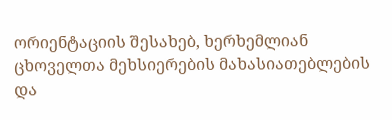ორიენტაციის შესახებ, ხერხემლიან ცხოველთა მეხსიერების მახასიათებლების და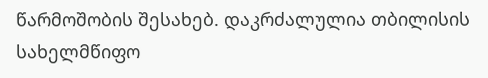წარმოშობის შესახებ. დაკრძალულია თბილისის სახელმწიფო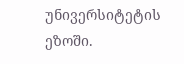უნივერსიტეტის ეზოში.